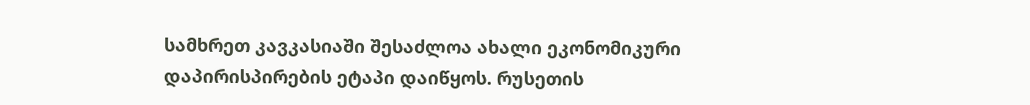სამხრეთ კავკასიაში შესაძლოა ახალი ეკონომიკური დაპირისპირების ეტაპი დაიწყოს. რუსეთის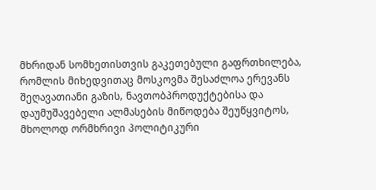მხრიდან სომხეთისთვის გაკეთებული გაფრთხილება, რომლის მიხედვითაც მოსკოვმა შესაძლოა ერევანს შეღავათიანი გაზის, ნავთობპროდუქტებისა და დაუმუშავებელი ალმასების მიწოდება შეუწყვიტოს, მხოლოდ ორმხრივი პოლიტიკური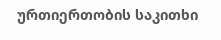ურთიერთობის საკითხი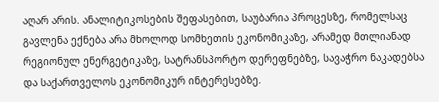აღარ არის. ანალიტიკოსების შეფასებით, საუბარია პროცესზე, რომელსაც გავლენა ექნება არა მხოლოდ სომხეთის ეკონომიკაზე, არამედ მთლიანად რეგიონულ ენერგეტიკაზე, სატრანსპორტო დერეფნებზე, სავაჭრო ნაკადებსა და საქართველოს ეკონომიკურ ინტერესებზე.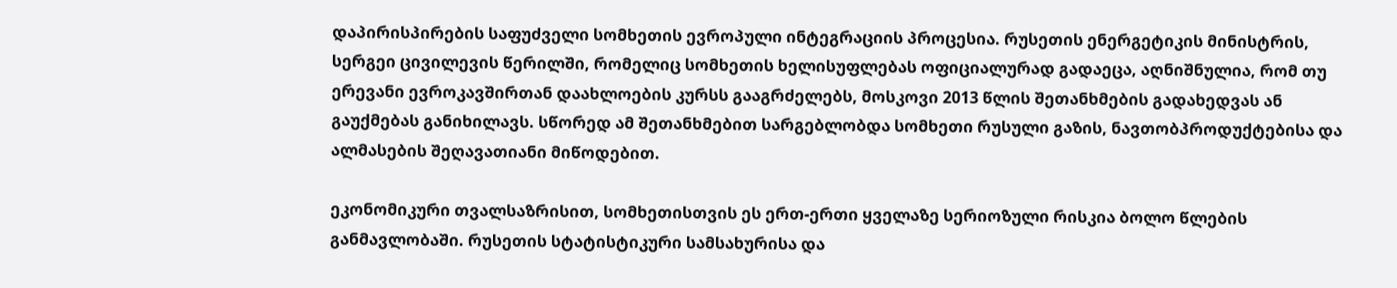დაპირისპირების საფუძველი სომხეთის ევროპული ინტეგრაციის პროცესია. რუსეთის ენერგეტიკის მინისტრის, სერგეი ცივილევის წერილში, რომელიც სომხეთის ხელისუფლებას ოფიციალურად გადაეცა, აღნიშნულია, რომ თუ ერევანი ევროკავშირთან დაახლოების კურსს გააგრძელებს, მოსკოვი 2013 წლის შეთანხმების გადახედვას ან გაუქმებას განიხილავს. სწორედ ამ შეთანხმებით სარგებლობდა სომხეთი რუსული გაზის, ნავთობპროდუქტებისა და ალმასების შეღავათიანი მიწოდებით.

ეკონომიკური თვალსაზრისით, სომხეთისთვის ეს ერთ-ერთი ყველაზე სერიოზული რისკია ბოლო წლების განმავლობაში. რუსეთის სტატისტიკური სამსახურისა და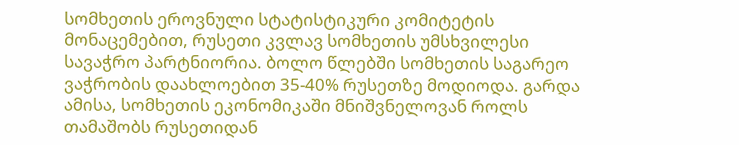სომხეთის ეროვნული სტატისტიკური კომიტეტის მონაცემებით, რუსეთი კვლავ სომხეთის უმსხვილესი სავაჭრო პარტნიორია. ბოლო წლებში სომხეთის საგარეო ვაჭრობის დაახლოებით 35-40% რუსეთზე მოდიოდა. გარდა ამისა, სომხეთის ეკონომიკაში მნიშვნელოვან როლს თამაშობს რუსეთიდან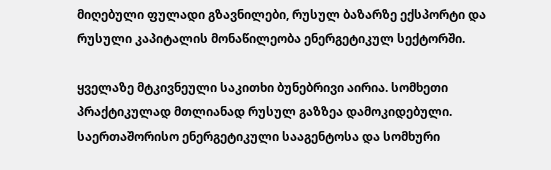მიღებული ფულადი გზავნილები, რუსულ ბაზარზე ექსპორტი და რუსული კაპიტალის მონაწილეობა ენერგეტიკულ სექტორში.

ყველაზე მტკივნეული საკითხი ბუნებრივი აირია. სომხეთი პრაქტიკულად მთლიანად რუსულ გაზზეა დამოკიდებული. საერთაშორისო ენერგეტიკული სააგენტოსა და სომხური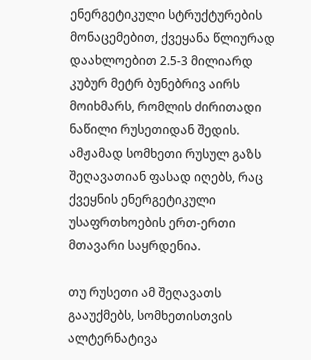ენერგეტიკული სტრუქტურების მონაცემებით, ქვეყანა წლიურად დაახლოებით 2.5-3 მილიარდ კუბურ მეტრ ბუნებრივ აირს მოიხმარს, რომლის ძირითადი ნაწილი რუსეთიდან შედის. ამჟამად სომხეთი რუსულ გაზს შეღავათიან ფასად იღებს, რაც ქვეყნის ენერგეტიკული უსაფრთხოების ერთ-ერთი მთავარი საყრდენია.

თუ რუსეთი ამ შეღავათს გააუქმებს, სომხეთისთვის ალტერნატივა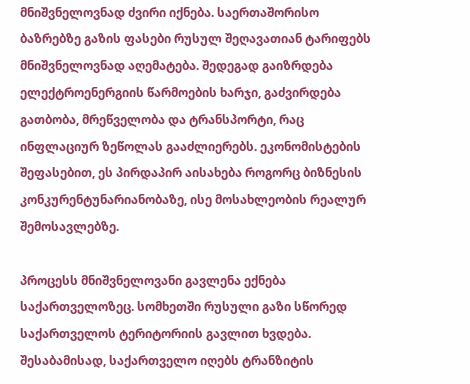მნიშვნელოვნად ძვირი იქნება. საერთაშორისო ბაზრებზე გაზის ფასები რუსულ შეღავათიან ტარიფებს მნიშვნელოვნად აღემატება. შედეგად გაიზრდება ელექტროენერგიის წარმოების ხარჯი, გაძვირდება გათბობა, მრეწველობა და ტრანსპორტი, რაც ინფლაციურ ზეწოლას გააძლიერებს. ეკონომისტების შეფასებით, ეს პირდაპირ აისახება როგორც ბიზნესის კონკურენტუნარიანობაზე, ისე მოსახლეობის რეალურ შემოსავლებზე.

პროცესს მნიშვნელოვანი გავლენა ექნება საქართველოზეც. სომხეთში რუსული გაზი სწორედ საქართველოს ტერიტორიის გავლით ხვდება. შესაბამისად, საქართველო იღებს ტრანზიტის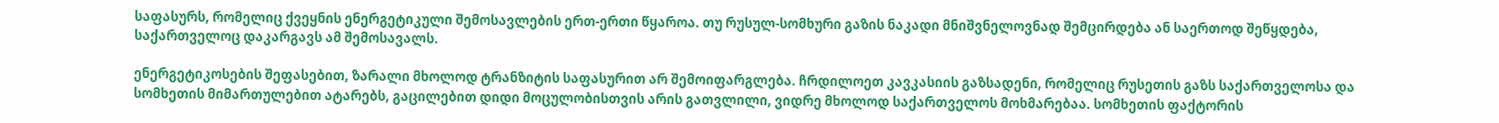საფასურს, რომელიც ქვეყნის ენერგეტიკული შემოსავლების ერთ-ერთი წყაროა. თუ რუსულ-სომხური გაზის ნაკადი მნიშვნელოვნად შემცირდება ან საერთოდ შეწყდება, საქართველოც დაკარგავს ამ შემოსავალს.

ენერგეტიკოსების შეფასებით, ზარალი მხოლოდ ტრანზიტის საფასურით არ შემოიფარგლება. ჩრდილოეთ კავკასიის გაზსადენი, რომელიც რუსეთის გაზს საქართველოსა და სომხეთის მიმართულებით ატარებს, გაცილებით დიდი მოცულობისთვის არის გათვლილი, ვიდრე მხოლოდ საქართველოს მოხმარებაა. სომხეთის ფაქტორის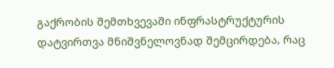გაქრობის შემთხვევაში ინფრასტრუქტურის დატვირთვა მნიშვნელოვნად შემცირდება, რაც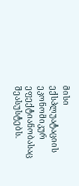მისი ექსპლუატაციის ეკონომიკურ ეფექტიანობასაც შეასუსტებს.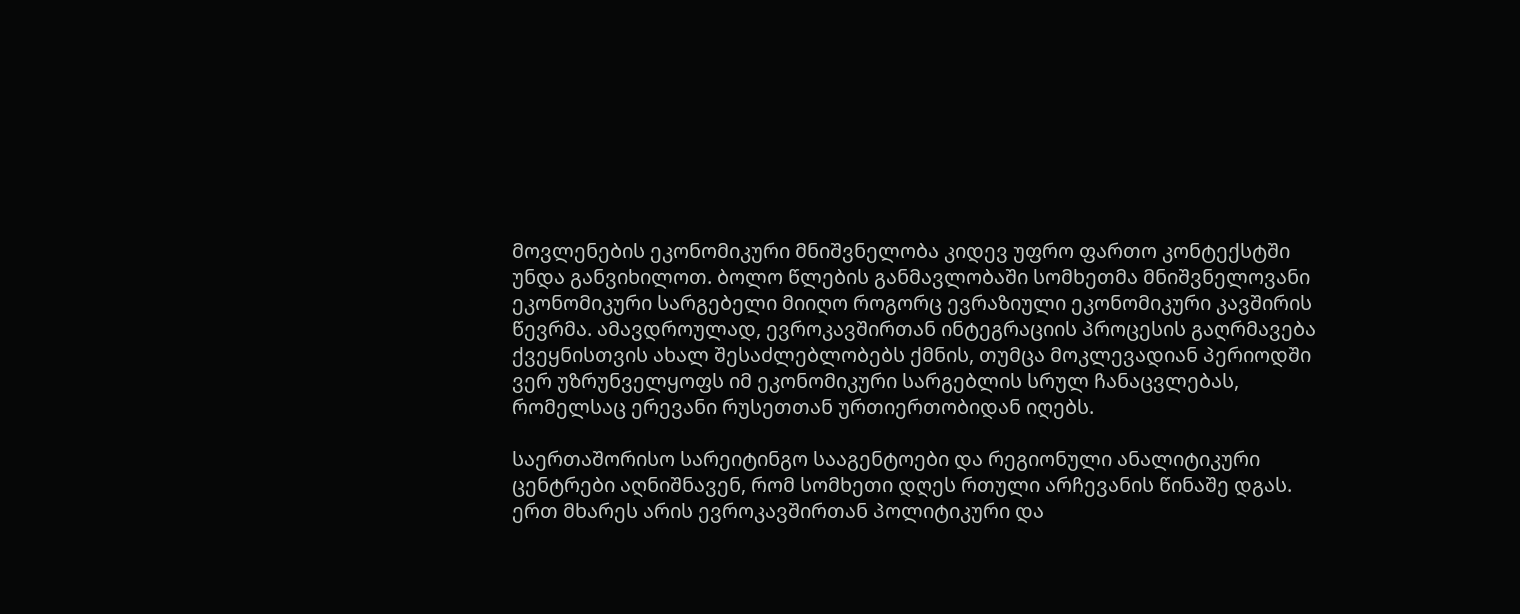მოვლენების ეკონომიკური მნიშვნელობა კიდევ უფრო ფართო კონტექსტში უნდა განვიხილოთ. ბოლო წლების განმავლობაში სომხეთმა მნიშვნელოვანი ეკონომიკური სარგებელი მიიღო როგორც ევრაზიული ეკონომიკური კავშირის წევრმა. ამავდროულად, ევროკავშირთან ინტეგრაციის პროცესის გაღრმავება ქვეყნისთვის ახალ შესაძლებლობებს ქმნის, თუმცა მოკლევადიან პერიოდში ვერ უზრუნველყოფს იმ ეკონომიკური სარგებლის სრულ ჩანაცვლებას, რომელსაც ერევანი რუსეთთან ურთიერთობიდან იღებს.

საერთაშორისო სარეიტინგო სააგენტოები და რეგიონული ანალიტიკური ცენტრები აღნიშნავენ, რომ სომხეთი დღეს რთული არჩევანის წინაშე დგას. ერთ მხარეს არის ევროკავშირთან პოლიტიკური და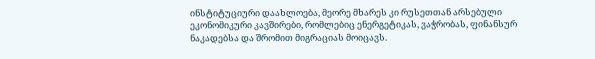ინსტიტუციური დაახლოება, მეორე მხარეს კი რუსეთთან არსებული ეკონომიკური კავშირები, რომლებიც ენერგეტიკას, ვაჭრობას, ფინანსურ ნაკადებსა და შრომით მიგრაციას მოიცავს.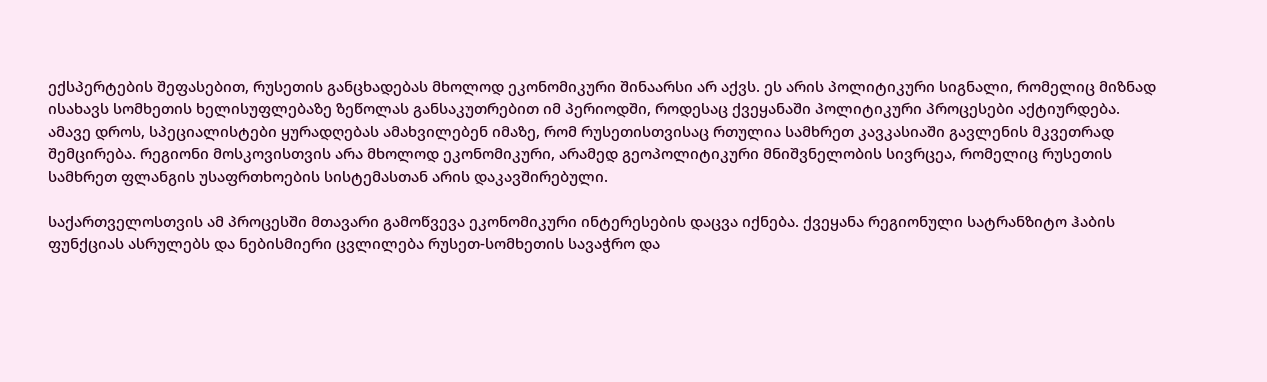ექსპერტების შეფასებით, რუსეთის განცხადებას მხოლოდ ეკონომიკური შინაარსი არ აქვს. ეს არის პოლიტიკური სიგნალი, რომელიც მიზნად ისახავს სომხეთის ხელისუფლებაზე ზეწოლას განსაკუთრებით იმ პერიოდში, როდესაც ქვეყანაში პოლიტიკური პროცესები აქტიურდება. ამავე დროს, სპეციალისტები ყურადღებას ამახვილებენ იმაზე, რომ რუსეთისთვისაც რთულია სამხრეთ კავკასიაში გავლენის მკვეთრად შემცირება. რეგიონი მოსკოვისთვის არა მხოლოდ ეკონომიკური, არამედ გეოპოლიტიკური მნიშვნელობის სივრცეა, რომელიც რუსეთის სამხრეთ ფლანგის უსაფრთხოების სისტემასთან არის დაკავშირებული.

საქართველოსთვის ამ პროცესში მთავარი გამოწვევა ეკონომიკური ინტერესების დაცვა იქნება. ქვეყანა რეგიონული სატრანზიტო ჰაბის ფუნქციას ასრულებს და ნებისმიერი ცვლილება რუსეთ-სომხეთის სავაჭრო და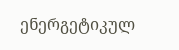ენერგეტიკულ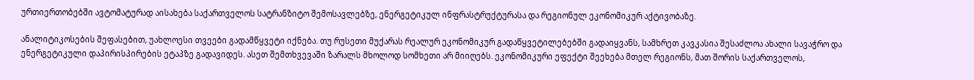ურთიერთობებში ავტომატურად აისახება საქართველოს სატრანზიტო შემოსავლებზე, ენერგეტიკულ ინფრასტრუქტურასა და რეგიონულ ეკონომიკურ აქტივობაზე.

ანალიტიკოსების შეფასებით, უახლოესი თვეები გადამწყვეტი იქნება. თუ რუსეთი მუქარას რეალურ ეკონომიკურ გადაწყვეტილებებში გადაიყვანს, სამხრეთ კავკასია შესაძლოა ახალი სავაჭრო და ენერგეტიკული დაპირისპირების ეტაპზე გადავიდეს. ასეთ შემთხვევაში ზარალს მხოლოდ სომხეთი არ მიიღებს. ეკონომიკური ეფექტი შეეხება მთელ რეგიონს, მათ შორის საქართველოს,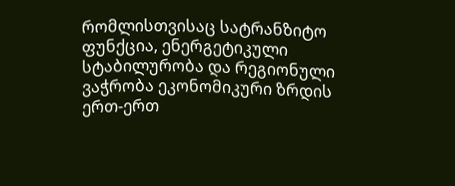რომლისთვისაც სატრანზიტო ფუნქცია, ენერგეტიკული სტაბილურობა და რეგიონული ვაჭრობა ეკონომიკური ზრდის ერთ-ერთ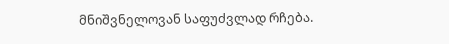მნიშვნელოვან საფუძვლად რჩება.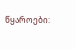წყაროები: